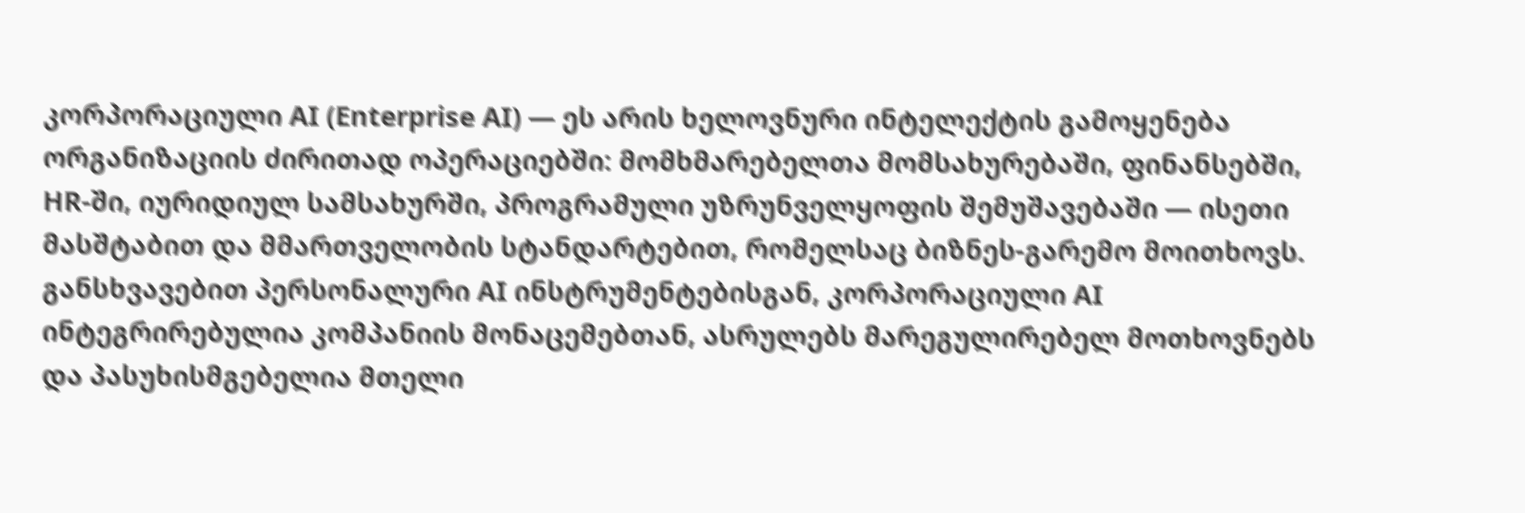კორპორაციული AI (Enterprise AI) — ეს არის ხელოვნური ინტელექტის გამოყენება ორგანიზაციის ძირითად ოპერაციებში: მომხმარებელთა მომსახურებაში, ფინანსებში, HR-ში, იურიდიულ სამსახურში, პროგრამული უზრუნველყოფის შემუშავებაში — ისეთი მასშტაბით და მმართველობის სტანდარტებით, რომელსაც ბიზნეს-გარემო მოითხოვს. განსხვავებით პერსონალური AI ინსტრუმენტებისგან, კორპორაციული AI ინტეგრირებულია კომპანიის მონაცემებთან, ასრულებს მარეგულირებელ მოთხოვნებს და პასუხისმგებელია მთელი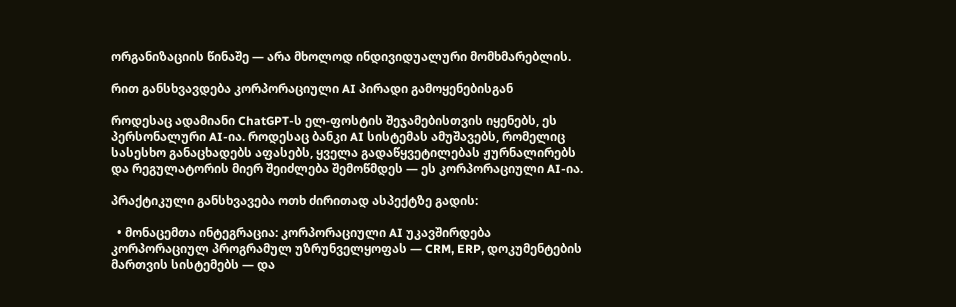ორგანიზაციის წინაშე — არა მხოლოდ ინდივიდუალური მომხმარებლის.

რით განსხვავდება კორპორაციული AI პირადი გამოყენებისგან

როდესაც ადამიანი ChatGPT-ს ელ-ფოსტის შეჯამებისთვის იყენებს, ეს პერსონალური AI-ია. როდესაც ბანკი AI სისტემას ამუშავებს, რომელიც სასესხო განაცხადებს აფასებს, ყველა გადაწყვეტილებას ჟურნალირებს და რეგულატორის მიერ შეიძლება შემოწმდეს — ეს კორპორაციული AI-ია.

პრაქტიკული განსხვავება ოთხ ძირითად ასპექტზე გადის:

  • მონაცემთა ინტეგრაცია: კორპორაციული AI უკავშირდება კორპორაციულ პროგრამულ უზრუნველყოფას — CRM, ERP, დოკუმენტების მართვის სისტემებს — და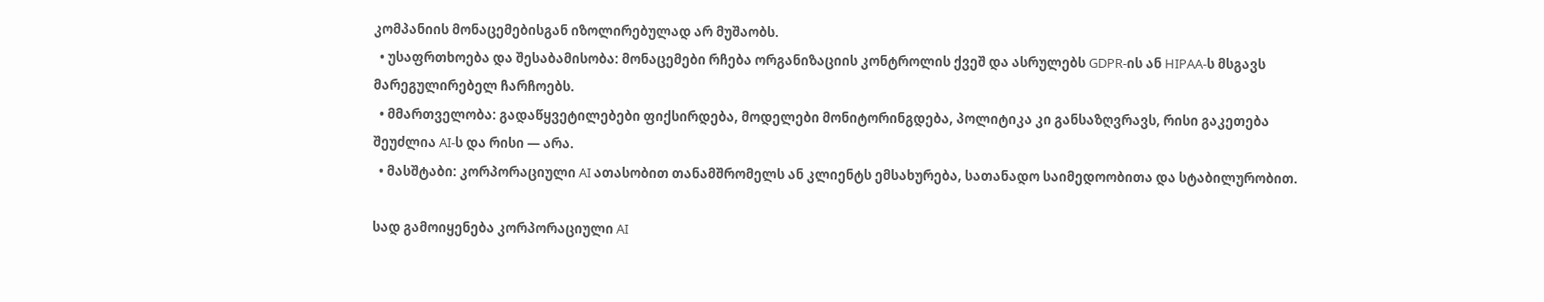კომპანიის მონაცემებისგან იზოლირებულად არ მუშაობს.
  • უსაფრთხოება და შესაბამისობა: მონაცემები რჩება ორგანიზაციის კონტროლის ქვეშ და ასრულებს GDPR-ის ან HIPAA-ს მსგავს მარეგულირებელ ჩარჩოებს.
  • მმართველობა: გადაწყვეტილებები ფიქსირდება, მოდელები მონიტორინგდება, პოლიტიკა კი განსაზღვრავს, რისი გაკეთება შეუძლია AI-ს და რისი — არა.
  • მასშტაბი: კორპორაციული AI ათასობით თანამშრომელს ან კლიენტს ემსახურება, სათანადო საიმედოობითა და სტაბილურობით.

სად გამოიყენება კორპორაციული AI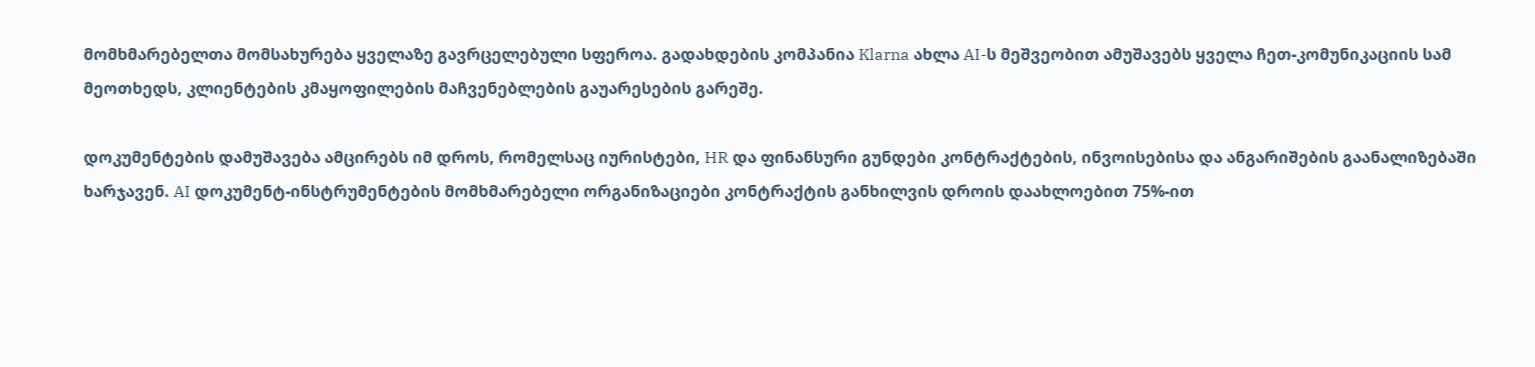მომხმარებელთა მომსახურება ყველაზე გავრცელებული სფეროა. გადახდების კომპანია Klarna ახლა AI-ს მეშვეობით ამუშავებს ყველა ჩეთ-კომუნიკაციის სამ მეოთხედს, კლიენტების კმაყოფილების მაჩვენებლების გაუარესების გარეშე.

დოკუმენტების დამუშავება ამცირებს იმ დროს, რომელსაც იურისტები, HR და ფინანსური გუნდები კონტრაქტების, ინვოისებისა და ანგარიშების გაანალიზებაში ხარჯავენ. AI დოკუმენტ-ინსტრუმენტების მომხმარებელი ორგანიზაციები კონტრაქტის განხილვის დროის დაახლოებით 75%-ით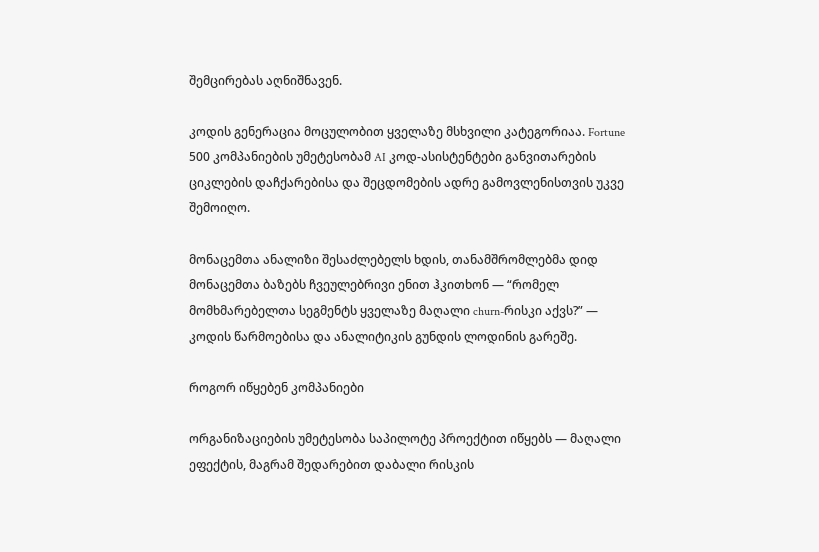შემცირებას აღნიშნავენ.

კოდის გენერაცია მოცულობით ყველაზე მსხვილი კატეგორიაა. Fortune 500 კომპანიების უმეტესობამ AI კოდ-ასისტენტები განვითარების ციკლების დაჩქარებისა და შეცდომების ადრე გამოვლენისთვის უკვე შემოიღო.

მონაცემთა ანალიზი შესაძლებელს ხდის, თანამშრომლებმა დიდ მონაცემთა ბაზებს ჩვეულებრივი ენით ჰკითხონ — “რომელ მომხმარებელთა სეგმენტს ყველაზე მაღალი churn-რისკი აქვს?” — კოდის წარმოებისა და ანალიტიკის გუნდის ლოდინის გარეშე.

როგორ იწყებენ კომპანიები

ორგანიზაციების უმეტესობა საპილოტე პროექტით იწყებს — მაღალი ეფექტის, მაგრამ შედარებით დაბალი რისკის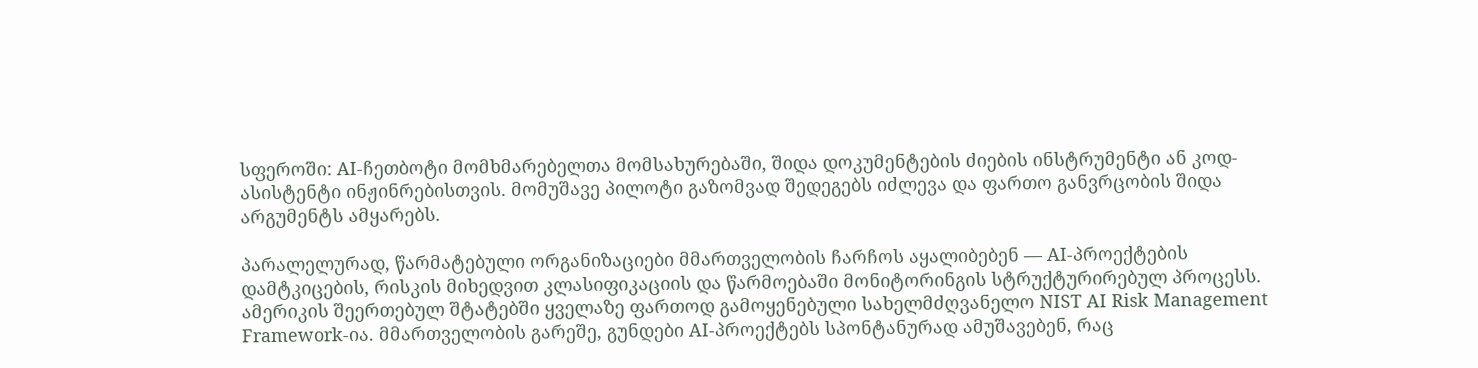სფეროში: AI-ჩეთბოტი მომხმარებელთა მომსახურებაში, შიდა დოკუმენტების ძიების ინსტრუმენტი ან კოდ-ასისტენტი ინჟინრებისთვის. მომუშავე პილოტი გაზომვად შედეგებს იძლევა და ფართო განვრცობის შიდა არგუმენტს ამყარებს.

პარალელურად, წარმატებული ორგანიზაციები მმართველობის ჩარჩოს აყალიბებენ — AI-პროექტების დამტკიცების, რისკის მიხედვით კლასიფიკაციის და წარმოებაში მონიტორინგის სტრუქტურირებულ პროცესს. ამერიკის შეერთებულ შტატებში ყველაზე ფართოდ გამოყენებული სახელმძღვანელო NIST AI Risk Management Framework-ია. მმართველობის გარეშე, გუნდები AI-პროექტებს სპონტანურად ამუშავებენ, რაც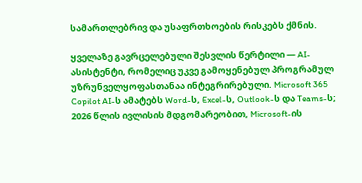სამართლებრივ და უსაფრთხოების რისკებს ქმნის.

ყველაზე გავრცელებული შესვლის წერტილი — AI-ასისტენტი, რომელიც უკვე გამოყენებულ პროგრამულ უზრუნველყოფასთანაა ინტეგრირებული. Microsoft 365 Copilot AI-ს ამატებს Word-ს, Excel-ს, Outlook-ს და Teams-ს; 2026 წლის ივლისის მდგომარეობით, Microsoft-ის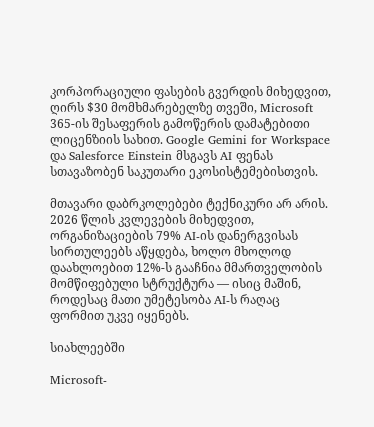კორპორაციული ფასების გვერდის მიხედვით, ღირს $30 მომხმარებელზე თვეში, Microsoft 365-ის შესაფერის გამოწერის დამატებითი ლიცენზიის სახით. Google Gemini for Workspace და Salesforce Einstein მსგავს AI ფენას სთავაზობენ საკუთარი ეკოსისტემებისთვის.

მთავარი დაბრკოლებები ტექნიკური არ არის. 2026 წლის კვლევების მიხედვით, ორგანიზაციების 79% AI-ის დანერგვისას სირთულეებს აწყდება, ხოლო მხოლოდ დაახლოებით 12%-ს გააჩნია მმართველობის მომწიფებული სტრუქტურა — ისიც მაშინ, როდესაც მათი უმეტესობა AI-ს რაღაც ფორმით უკვე იყენებს.

სიახლეებში

Microsoft-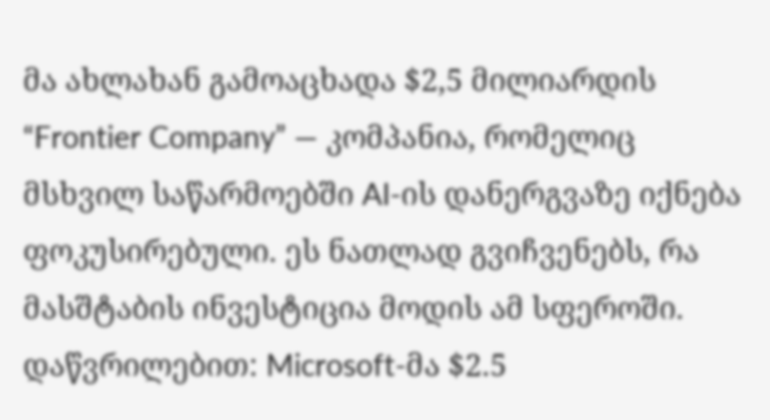მა ახლახან გამოაცხადა $2,5 მილიარდის “Frontier Company” — კომპანია, რომელიც მსხვილ საწარმოებში AI-ის დანერგვაზე იქნება ფოკუსირებული. ეს ნათლად გვიჩვენებს, რა მასშტაბის ინვესტიცია მოდის ამ სფეროში. დაწვრილებით: Microsoft-მა $2.5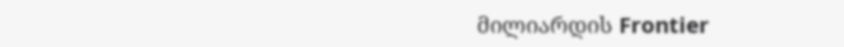მილიარდის Frontier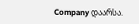Company დაარსა.